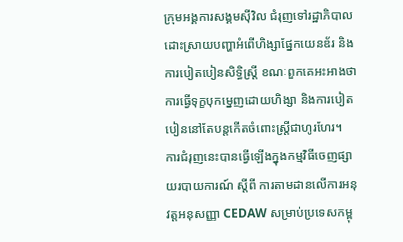ក្រុមអង្គការសង្គមស៊ីវិល ជំរុញទៅរដ្ឋាភិបាលដោះស្រាយបញ្ហាអំពើហិង្សាផ្នែកយេនឌ័រ និងការបៀតបៀនសិទ្ធិស្ត្រី ខណៈពួកគេអះអាងថា ការធ្វើទុក្ខបុកម្នេញដោយហិង្សា និងការបៀតបៀននៅតែបន្តកើតចំពោះស្ដ្រីជាហូរហែរ។
ការជំរុញនេះបានធ្វើឡើងក្នុងកម្មវិធីចេញផ្សាយរបាយការណ៍ ស្តីពី ការតាមដានលើការអនុវត្តអនុសញ្ញា CEDAW សម្រាប់ប្រទេសកម្ពុ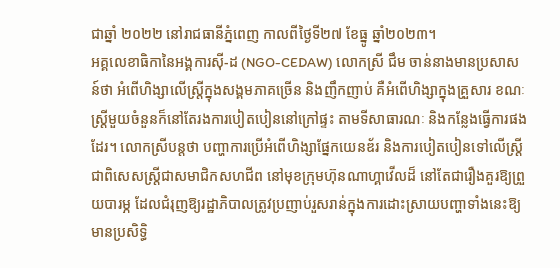ជាឆ្នាំ ២០២២ នៅរាជធានីភ្នំពេញ កាលពីថ្ងៃទី២៧ ខែធ្នូ ឆ្នាំ២០២៣។
អគ្គលេខាធិកានៃអង្គការស៊ី-ដ (NGO-CEDAW) លោកស្រី ជឹម ចាន់នាងមានប្រសាសន៍ថា អំពើហិង្សាលើស្ត្រីក្នុងសង្គមភាគច្រើន និងញឹកញាប់ គឺអំពើហិង្សាក្នុងគ្រួសារ ខណៈស្ត្រីមួយចំនួនក៏នៅតែរងការបៀតបៀននៅក្រៅផ្ទះ តាមទីសាធារណៈ និងកន្លែងធ្វើការផងដែរ។ លោកស្រីបន្តថា បញ្ហាការប្រើអំពើហិង្សាផ្នែកយេនឌ័រ និងការបៀតបៀនទៅលើស្ត្រី ជាពិសេសស្ត្រីជាសមាជិកសហជីព នៅមុខក្រុមហ៊ុនណាហ្គាវើលដ៏ នៅតែជារឿងគួរឱ្យព្រួយបារម្ភ ដែលជំរុញឱ្យរដ្ឋាភិបាលត្រូវប្រញាប់រួសរាន់ក្នុងការដោះស្រាយបញ្ហាទាំងនេះឱ្យមានប្រសិទ្ធិ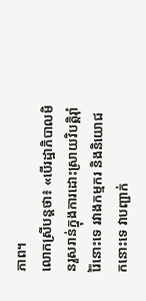ភាព។
លោកស្រីបន្ដថា៖ «បើរដ្ឋាភិបាលមិនរួសរាន់ក្នុងការដោះស្រាយវិបត្តិរ៉ាំរ៉ៃនោះទេ រវាងកម្មករ និងនិយោជកនោះទេ វាបញ្ជាក់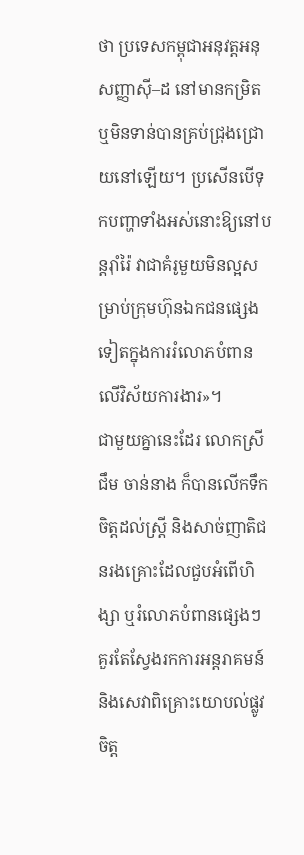ថា ប្រទេសកម្ពុជាអនុវត្តអនុសញ្ញាស៊ី–ដ នៅមានកម្រិត ឬមិនទាន់បានគ្រប់ជ្រុងជ្រោយនៅឡើយ។ ប្រសើនបើទុកបញ្ហាទាំងអស់នោះឱ្យនៅបន្ដរ៉ាំរ៉ៃ វាជាគំរូមួយមិនល្អសម្រាប់ក្រុមហ៊ុនឯកជនផ្សេងទៀតក្នុងការរំលោភបំពានលើវិស័យការងារ»។
ជាមួយគ្នានេះដែរ លោកស្រី ជឹម ចាន់នាង ក៏បានលើកទឹកចិត្តដល់ស្ដ្រី និងសាច់ញាតិជនរងគ្រោះដែលជួបអំពើហិង្សា ឬរំលោភបំពានផ្សេងៗ គួរតែស្វែងរកការអន្តរាគមន៍ និងសេវាពិគ្រោះយោបល់ផ្លូវចិត្ត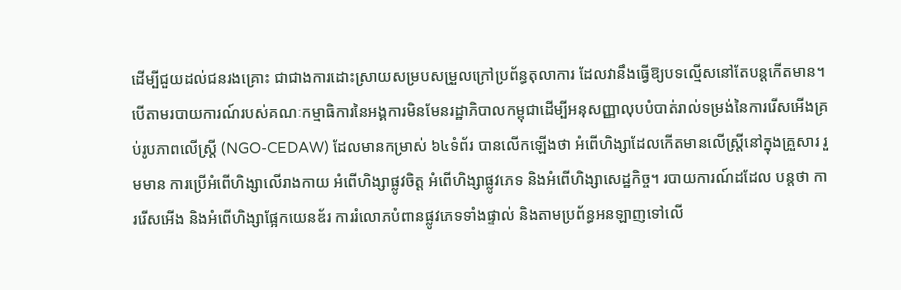ដើម្បីជួយដល់ជនរងគ្រោះ ជាជាងការដោះស្រាយសម្របសម្រួលក្រៅប្រព័ន្ធតុលាការ ដែលវានឹងធ្វើឱ្យបទល្មើសនៅតែបន្ដកើតមាន។
បើតាមរបាយការណ៍របស់គណៈកម្មាធិការនៃអង្គការមិនមែនរដ្ឋាភិបាលកម្ពុជាដើម្បីអនុសញ្ញាលុបបំបាត់រាល់ទម្រង់នៃការរើសអើងគ្រប់រូបភាពលើស្ដ្រី (NGO-CEDAW) ដែលមានកម្រាស់ ៦៤ទំព័រ បានលើកឡើងថា អំពើហិង្សាដែលកើតមានលើស្ត្រីនៅក្នុងគ្រួសារ រួមមាន ការប្រើអំពើហិង្សាលើរាងកាយ អំពើហិង្សាផ្លូវចិត្ត អំពើហិង្សាផ្លូវភេទ និងអំពើហិង្សាសេដ្ឋកិច្ច។ របាយការណ៍ដដែល បន្តថា ការរើសអើង និងអំពើហិង្សាផ្អែកយេនឌ័រ ការរំលោភបំពានផ្លូវភេទទាំងផ្ទាល់ និងតាមប្រព័ន្ធអនឡាញទៅលើ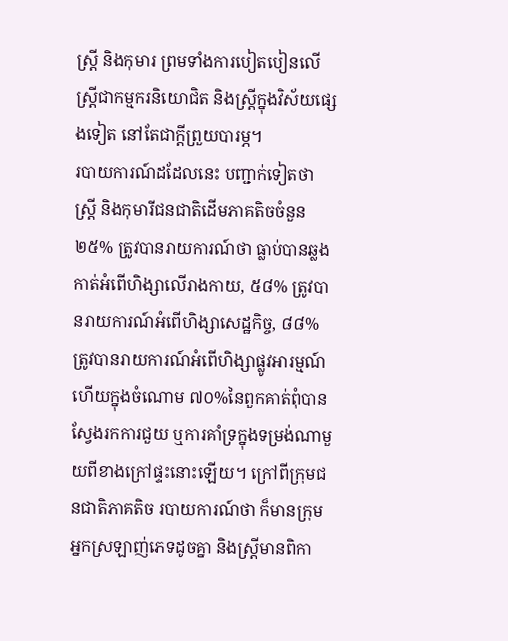ស្រ្តី និងកុមារ ព្រមទាំងការបៀតបៀនលើស្រ្តីជាកម្មករនិយោជិត និងស្រ្តីក្នុងវិស័យផ្សេងទៀត នៅតែជាក្តីព្រួយបារម្ភ។
របាយការណ៍ដដែលនេះ បញ្ជាក់ទៀតថា ស្ដ្រី និងកុមារីជនជាតិដើមភាគតិចចំនួន ២៥% ត្រូវបានរាយការណ៍ថា ធ្លាប់បានឆ្លងកាត់អំពើហិង្សាលើរាងកាយ, ៥៨% ត្រូវបានរាយការណ៍អំពើហិង្សាសេដ្ឋកិច្ច, ៨៨% ត្រូវបានរាយការណ៍អំពើហិង្សាផ្លូវអារម្មណ៍ ហើយក្នុងចំណោម ៧០%នៃពួកគាត់ពុំបានស្វែងរកការជួយ ឬការគាំទ្រក្នុងទម្រង់ណាមួយពីខាងក្រៅផ្ទះនោះឡើយ។ ក្រៅពីក្រុមជនជាតិភាគតិច របាយការណ៍ថា ក៏មានក្រុមអ្នកស្រឡាញ់ភេទដូចគ្នា និងស្រ្តីមានពិកា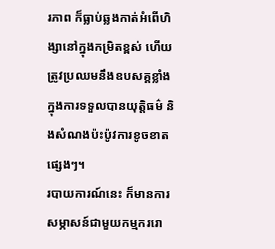រភាព ក៏ធ្លាប់ឆ្លងកាត់អំពើហិង្សានៅក្នុងកម្រិតខ្ពស់ ហើយត្រូវប្រឈមនឹងឧបសគ្គខ្លាំងក្នុងការទទួលបានយុត្តិធម៌ និងសំណងប៉ះប៉ូវការខូចខាតផ្សេងៗ។
របាយការណ៍នេះ ក៏មានការសម្ភាសន៍ជាមួយកម្មកររោ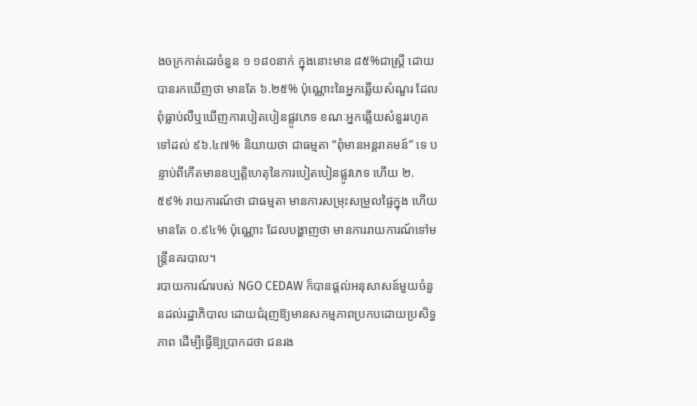ងចក្រកាត់ដេរចំនួន ១ ១៨០នាក់ ក្នុងនោះមាន ៨៥%ជាស្ត្រី ដោយបានរកឃើញថា មានតែ ៦.២៥% ប៉ុណ្ណោះនៃអ្នកឆ្លើយសំណួរ ដែលពុំធ្លាប់លឺឬឃើញការបៀតបៀនផ្លូវភេទ ខណៈអ្នកឆ្លើយសំនួររហូតទៅដល់ ៩៦.៤៧% និយាយថា ជាធម្មតា “ពុំមានអន្ដរាគមន៍” ទេ បន្ទាប់ពីកើតមានឧប្បត្តិហេតុនៃការបៀតបៀនផ្លូវភេទ ហើយ ២.៥៩% រាយការណ៍ថា ជាធម្មតា មានការសម្រុះសម្រួលផ្ទៃក្នុង ហើយមានតែ ០.៩៤% ប៉ុណ្ណោះ ដែលបង្ហាញថា មានការរាយការណ៍ទៅមន្ដ្រីនគរបាល។
របាយការណ៍របស់ NGO CEDAW ក៏បានផ្តល់អនុសាសន៍មួយចំនួនដល់រដ្ឋាភិបាល ដោយជំរុញឱ្យមានសកម្មភាពប្រកបដោយប្រសិទ្ធភាព ដើម្បីធ្វើឱ្យប្រាកដថា ជនរង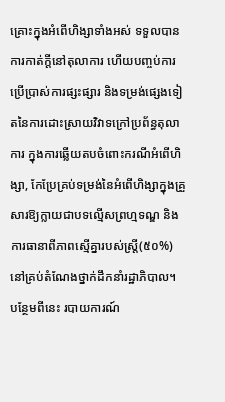គ្រោះក្នុងអំពើហិង្សាទាំងអស់ ទទួលបានការកាត់ក្តីនៅតុលាការ ហើយបញ្ចប់ការប្រើប្រាស់ការផ្សះផ្សារ និងទម្រង់ផ្សេងទៀតនៃការដោះស្រាយវិវាទក្រៅប្រព័ន្ធតុលាការ ក្នុងការឆ្លើយតបចំពោះករណីអំពើហិង្សា, កែប្រែគ្រប់ទម្រង់នៃអំពើហិង្សាក្នុងគ្រួសារឱ្យក្លាយជាបទល្មើសព្រហ្មទណ្ឌ និងការធានាពីភាពស្មើគ្នារបស់ស្រ្តី(៥០%) នៅគ្រប់តំណែងថ្នាក់ដឹកនាំរដ្ឋាភិបាល។
បន្ថែមពីនេះ របាយការណ៍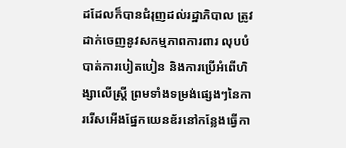ដដែលក៏បានជំរុញដល់រដ្ឋាភិបាល ត្រូវដាក់ចេញនូវសកម្មភាពការពារ លុបបំបាត់ការបៀតបៀន និងការប្រើអំពើហិង្សាលើស្រ្តី ព្រមទាំងទម្រង់ផ្សេងៗនៃការរើសអើងផ្នែកយេនឌ័រនៅកន្លែងធ្វើកា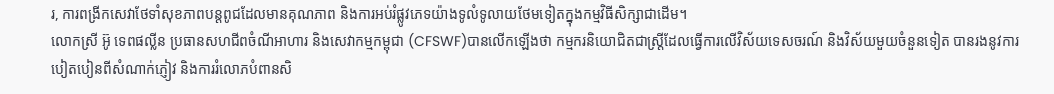រ, ការពង្រីកសេវាថែទាំសុខភាពបន្តពូជដែលមានគុណភាព និងការអប់រំផ្លូវភេទយ៉ាងទូលំទូលាយថែមទៀតក្នុងកម្មវិធីសិក្សាជាដើម។
លោកស្រី អ៊ូ ទេពផល្លីន ប្រធានសហជីពចំណីអាហារ និងសេវាកម្មកម្ពុជា (CFSWF)បានលើកឡើងថា កម្មករនិយោជិតជាស្ត្រីដែលធ្វើការលើវិស័យទេសចរណ៍ និងវិស័យមួយចំនួនទៀត បានរងនូវការបៀតបៀនពីសំណាក់ភ្ញៀវ និងការរំលោភបំពានសិ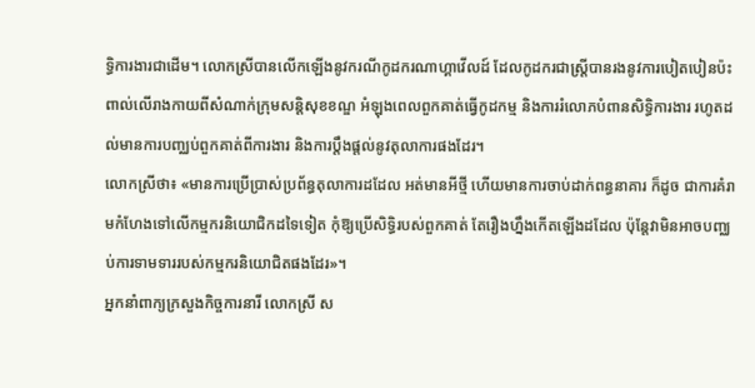ទ្ធិការងារជាដើម។ លោកស្រីបានលើកឡើងនូវករណីកូដករណាហ្គាវើលដ៍ ដែលកូដករជាស្ត្រីបានរងនូវការបៀតបៀនប៉ះពាល់លើរាងកាយពីសំណាក់ក្រុមសន្តិសុខខណ្ឌ អំឡុងពេលពួកគាត់ធ្វើកូដកម្ម និងការរំលោភបំពានសិទ្ធិការងារ រហូតដល់មានការបញ្ឈប់ពួកគាត់ពីការងារ និងការប្តឹងផ្តល់នូវតុលាការផងដែរ។
លោកស្រីថា៖ «មានការប្រើប្រាស់ប្រព័ន្ធតុលាការដដែល អត់មានអីថ្មី ហើយមានការចាប់ដាក់ពន្ធនាគារ ក៏ដូច ជាការគំរាមកំហែងទៅលើកម្មករនិយោជិកដទៃទៀត កុំឱ្យប្រើសិទ្ធិរបស់ពួកគាត់ តែរឿងហ្នឹងកើតឡើងដដែល ប៉ុន្ដែវាមិនអាចបញ្ឈប់ការទាមទាររបស់កម្មករនិយោជិតផងដែរ»។
អ្នកនាំពាក្យក្រសួងកិច្ចការនារី លោកស្រី ស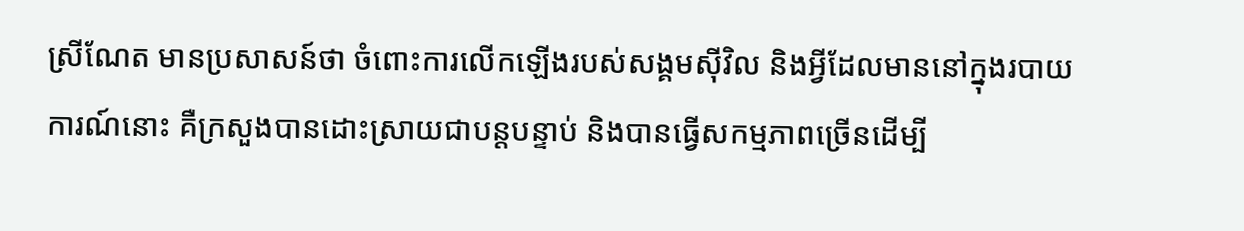ស្រីណែត មានប្រសាសន៍ថា ចំពោះការលើកឡើងរបស់សង្គមស៊ីវិល និងអ្វីដែលមាននៅក្នុងរបាយការណ៍នោះ គឺក្រសួងបានដោះស្រាយជាបន្តបន្ទាប់ និងបានធ្វើសកម្មភាពច្រើនដើម្បី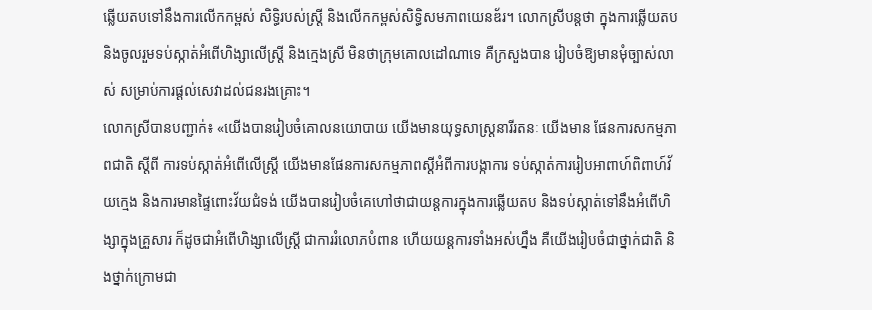ឆ្លើយតបទៅនឹងការលើកកម្ពស់ សិទ្ធិរបស់ស្រី្ដ និងលើកកម្ពស់សិទ្ធិសមភាពយេនឌ័រ។ លោកស្រីបន្តថា ក្នុងការឆ្លើយតប និងចូលរួមទប់ស្កាត់អំពើហិង្សាលើស្ដ្រី និងក្មេងស្រី មិនថាក្រុមគោលដៅណាទេ គឺក្រសួងបាន រៀបចំឱ្យមានមុំច្បាស់លាស់ សម្រាប់ការផ្ដល់សេវាដល់ជនរងគ្រោះ។
លោកស្រីបានបញ្ជាក់៖ «យើងបានរៀបចំគោលនយោបាយ យើងមានយុទ្ធសាស្ដ្រនារីរតនៈ យើងមាន ផែនការសកម្មភាពជាតិ ស្ដីពី ការទប់ស្កាត់អំពើលើស្រ្ដី យើងមានផែនការសកម្មភាពស្ដីអំពីការបង្កាការ ទប់ស្កាត់ការរៀបអាពាហ៍ពិពាហ៍វ័យក្មេង និងការមានផ្ទៃពោះវ័យជំទង់ យើងបានរៀបចំគេហៅថាជាយន្ដការក្នុងការឆ្លើយតប និងទប់ស្កាត់ទៅនឹងអំពើហិង្សាក្នុងគ្រួសារ ក៏ដូចជាអំពើហិង្សាលើស្ដ្រី ជាការរំលោភបំពាន ហើយយន្ដការទាំងអស់ហ្នឹង គឺយើងរៀបចំជាថ្នាក់ជាតិ និងថ្នាក់ក្រោមជា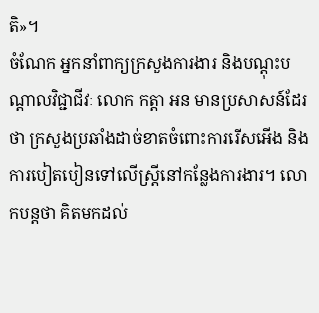តិ»។
ចំណែក អ្នកនាំពាក្យក្រសួងការងារ និងបណ្ដុះបណ្ដាលវិជ្ជាជីវៈ លោក កត្តា អន មានប្រសាសន៍ដែរថា ក្រសួងប្រឆាំងដាច់ខាតចំពោះការរើសអើង និងការបៀតបៀនទៅលើស្ត្រីនៅកន្លែងការងារ។ លោកបន្ដថា គិតមកដល់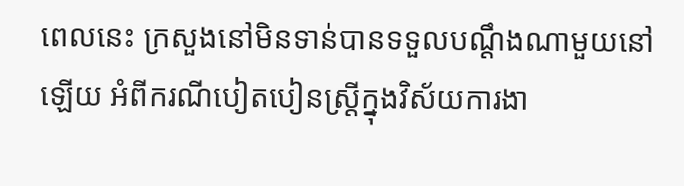ពេលនេះ ក្រសួងនៅមិនទាន់បានទទួលបណ្តឹងណាមួយនៅឡើយ អំពីករណីបៀតបៀនស្រ្តីក្នុងវិស័យការងា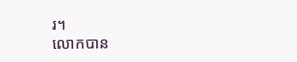រ។
លោកបាន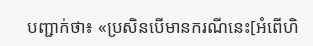បញ្ជាក់ថា៖ «ប្រសិនបើមានករណីនេះ[អំពើហិ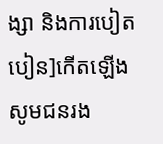ង្សា និងការបៀតបៀន]កើតឡើង សូមជនរង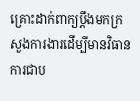គ្រោះដាក់ពាក្យប្តឹងមកក្រសួងការងារដើម្បីមានវិធានការជាប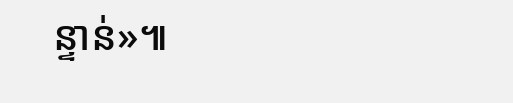ន្ទាន់»៕